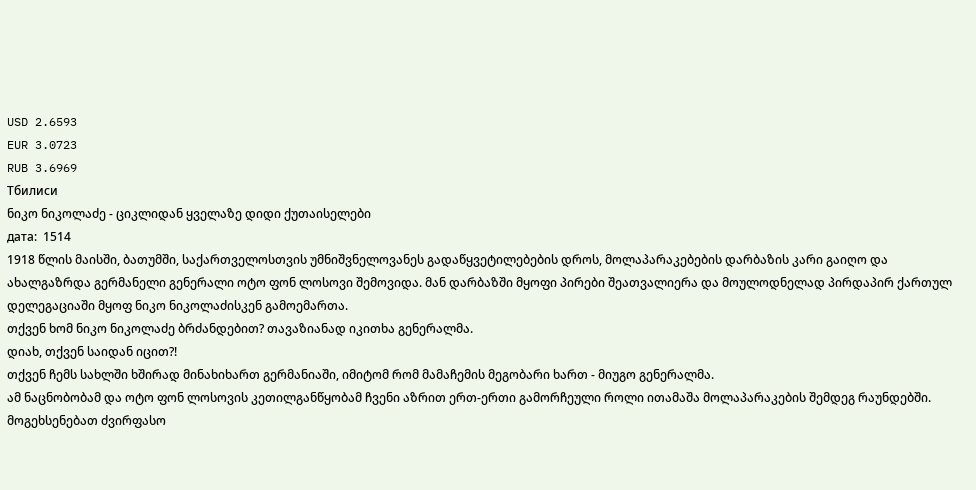USD 2.6593
EUR 3.0723
RUB 3.6969
Тбилиси
ნიკო ნიკოლაძე - ციკლიდან ყველაზე დიდი ქუთაისელები
дата:  1514
1918 წლის მაისში, ბათუმში, საქართველოსთვის უმნიშვნელოვანეს გადაწყვეტილებების დროს, მოლაპარაკებების დარბაზის კარი გაიღო და ახალგაზრდა გერმანელი გენერალი ოტო ფონ ლოსოვი შემოვიდა. მან დარბაზში მყოფი პირები შეათვალიერა და მოულოდნელად პირდაპირ ქართულ დელეგაციაში მყოფ ნიკო ნიკოლაძისკენ გამოემართა.
თქვენ ხომ ნიკო ნიკოლაძე ბრძანდებით? თავაზიანად იკითხა გენერალმა.
დიახ, თქვენ საიდან იცით?!
თქვენ ჩემს სახლში ხშირად მინახიხართ გერმანიაში, იმიტომ რომ მამაჩემის მეგობარი ხართ - მიუგო გენერალმა.
ამ ნაცნობობამ და ოტო ფონ ლოსოვის კეთილგანწყობამ ჩვენი აზრით ერთ-ერთი გამორჩეული როლი ითამაშა მოლაპარაკების შემდეგ რაუნდებში.
მოგეხსენებათ ძვირფასო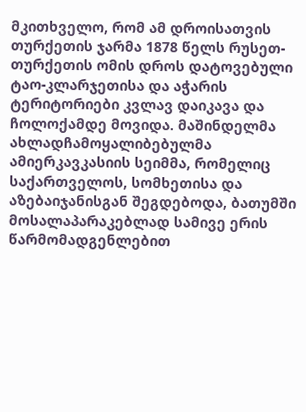მკითხველო, რომ ამ დროისათვის თურქეთის ჯარმა 1878 წელს რუსეთ-თურქეთის ომის დროს დატოვებული ტაო-კლარჯეთისა და აჭარის ტერიტორიები კვლავ დაიკავა და ჩოლოქამდე მოვიდა. მაშინდელმა ახლადჩამოყალიბებულმა ამიერკავკასიის სეიმმა, რომელიც საქართველოს, სომხეთისა და აზებაიჯანისგან შეგდებოდა, ბათუმში მოსალაპარაკებლად სამივე ერის წარმომადგენლებით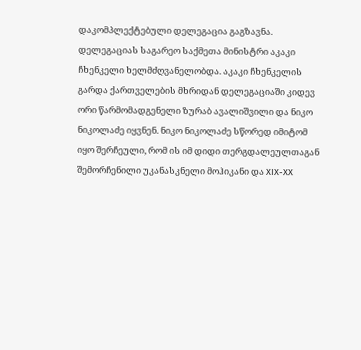დაკომპლექტებული დელეგაცია გაგზავნა. დელეგაციას საგარეო საქმეთა მინისტრი აკაკი ჩხენკელი ხელმძღვანელობდა. აკაკი ჩხენკელის გარდა ქართველების მხრიდან დელეგაციაში კიდევ ორი წარმომადგენელი ზურაბ ავალიშვილი და ნიკო ნიკოლაძე იყვნენ. ნიკო ნიკოლაძე სწორედ იმიტომ იყო შერჩეული, რომ ის იმ დიდი თერგდალეულთაგან შემორჩენილი უკანასკნელი მოჰიკანი და XIX-XX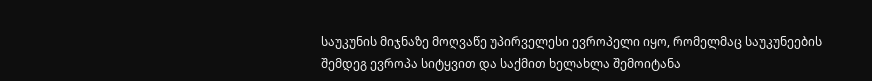საუკუნის მიჯნაზე მოღვაწე უპირველესი ევროპელი იყო, რომელმაც საუკუნეების შემდეგ ევროპა სიტყვით და საქმით ხელახლა შემოიტანა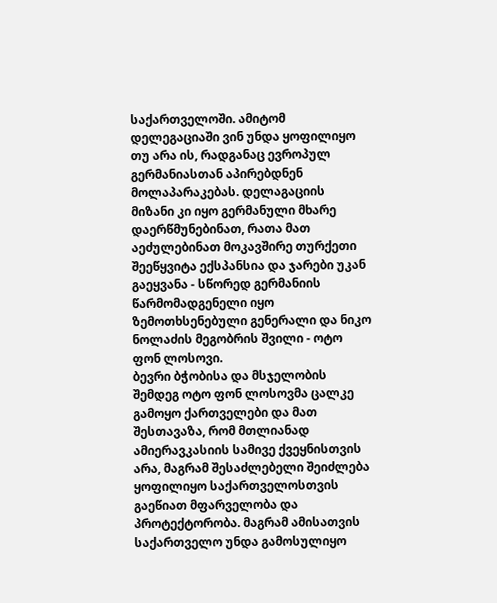საქართველოში. ამიტომ დელეგაციაში ვინ უნდა ყოფილიყო თუ არა ის, რადგანაც ევროპულ გერმანიასთან აპირებდნენ მოლაპარაკებას. დელაგაციის მიზანი კი იყო გერმანული მხარე დაერწმუნებინათ, რათა მათ აეძულებინათ მოკავშირე თურქეთი შეეწყვიტა ექსპანსია და ჯარები უკან გაეყვანა - სწორედ გერმანიის წარმომადგენელი იყო ზემოთხსენებული გენერალი და ნიკო ნოლაძის მეგობრის შვილი - ოტო ფონ ლოსოვი.
ბევრი ბჭობისა და მსჯელობის შემდეგ ოტო ფონ ლოსოვმა ცალკე გამოყო ქართველები და მათ შესთავაზა, რომ მთლიანად ამიერავკასიის სამივე ქვეყნისთვის არა, მაგრამ შესაძლებელი შეიძლება ყოფილიყო საქართველოსთვის გაეწიათ მფარველობა და პროტექტორობა. მაგრამ ამისათვის საქართველო უნდა გამოსულიყო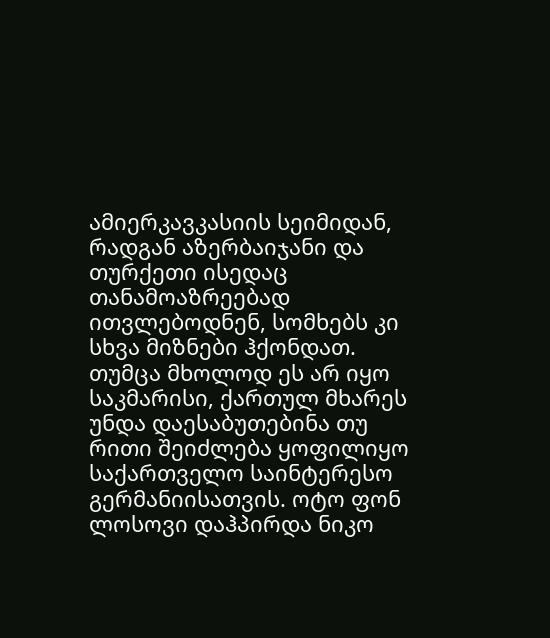ამიერკავკასიის სეიმიდან, რადგან აზერბაიჯანი და თურქეთი ისედაც თანამოაზრეებად ითვლებოდნენ, სომხებს კი სხვა მიზნები ჰქონდათ. თუმცა მხოლოდ ეს არ იყო საკმარისი, ქართულ მხარეს უნდა დაესაბუთებინა თუ რითი შეიძლება ყოფილიყო საქართველო საინტერესო გერმანიისათვის. ოტო ფონ ლოსოვი დაჰპირდა ნიკო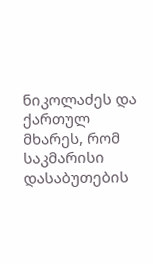ნიკოლაძეს და ქართულ მხარეს, რომ საკმარისი დასაბუთების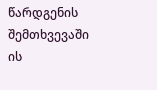წარდგენის შემთხვევაში ის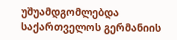უშუამდგომლებდა საქართველოს გერმანიის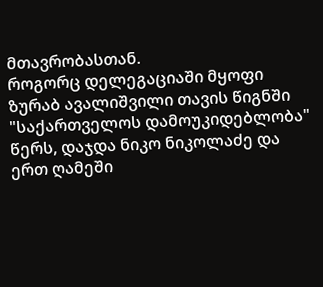მთავრობასთან.
როგორც დელეგაციაში მყოფი ზურაბ ავალიშვილი თავის წიგნში "საქართველოს დამოუკიდებლობა" წერს, დაჯდა ნიკო ნიკოლაძე და ერთ ღამეში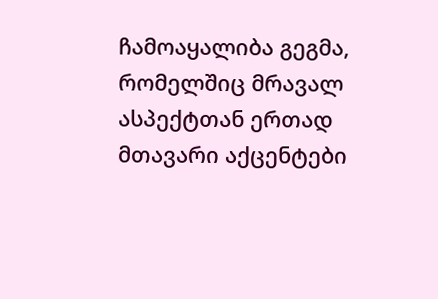ჩამოაყალიბა გეგმა, რომელშიც მრავალ ასპექტთან ერთად მთავარი აქცენტები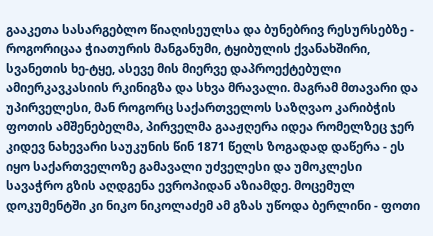გააკეთა სასარგებლო წიაღისეულსა და ბუნებრივ რესურსებზე - როგორიცაა ჭიათურის მანგანუმი, ტყიბულის ქვანახშირი, სვანეთის ხე-ტყე, ასევე მის მიერვე დაპროექტებული ამიერკავკასიის რკინიგზა და სხვა მრავალი. მაგრამ მთავარი და უპირველესი, მან როგორც საქართველოს საზღვაო კარიბჭის ფოთის ამშენებელმა, პირველმა გააჟღერა იდეა რომელზეც ჯერ კიდევ ნახევარი საუკუნის წინ 1871 წელს ზოგადად დაწერა - ეს იყო საქართველოზე გამავალი უძველესი და უმოკლესი სავაჭრო გზის აღდგენა ევროპიდან აზიამდე. მოცემულ დოკუმენტში კი ნიკო ნიკოლაძემ ამ გზას უწოდა ბერლინი - ფოთი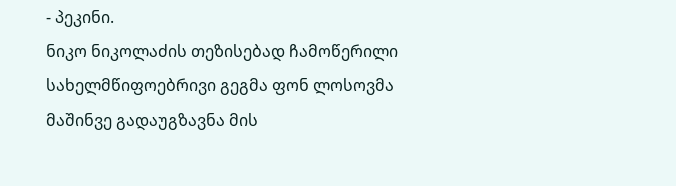- პეკინი.
ნიკო ნიკოლაძის თეზისებად ჩამოწერილი სახელმწიფოებრივი გეგმა ფონ ლოსოვმა მაშინვე გადაუგზავნა მის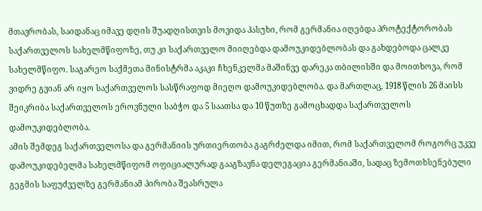მთავრობას, საიდანაც იმავე დღის შუადღისთვის მოვიდა პასუხი, რომ გერმანია იღებდა პროტექტორობას საქართველოს სახელმწიფოზე, თუ კი საქართველო მიიღებდა დამოუკიდებლობას და გახდებოდა ცალკე სახელმწიფო. საგარეო საქმეთა მინისტრმა აკაკი ჩხენკელმა მაშინვე დარეკა თბილისში და მოითხოვა, რომ ვიდრე გვიან არ იყო საქართველოს სასწრაფოდ მიეღო დამოუკიდებლობა. და მართლაც, 1918 წლის 26 მაისს შეიკრიბა საქართველოს ეროვნული საბჭო და 5 საათსა და 10 წუთზე გამოცხადდა საქართველოს დამოუკიდებლობა.
ამის შემდეგ საქართველოსა და გერმანიის ურთიერთობა გაგრძელდა იმით, რომ საქართველომ როგორც უკვე დამოუკიდებელმა სახელმწიფომ ოფიციალურად გააგზავნა დელეგაცია გერმანიაში, სადაც ზემოთხსენებული გეგმის საფუძველზე გერმანიამ პირობა შეასრულა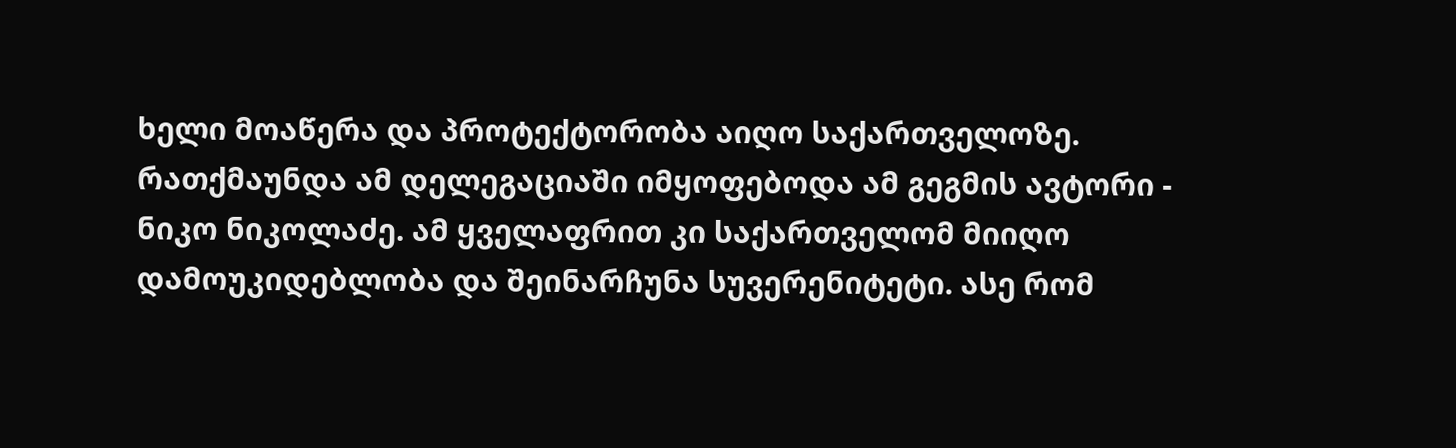ხელი მოაწერა და პროტექტორობა აიღო საქართველოზე. რათქმაუნდა ამ დელეგაციაში იმყოფებოდა ამ გეგმის ავტორი - ნიკო ნიკოლაძე. ამ ყველაფრით კი საქართველომ მიიღო დამოუკიდებლობა და შეინარჩუნა სუვერენიტეტი. ასე რომ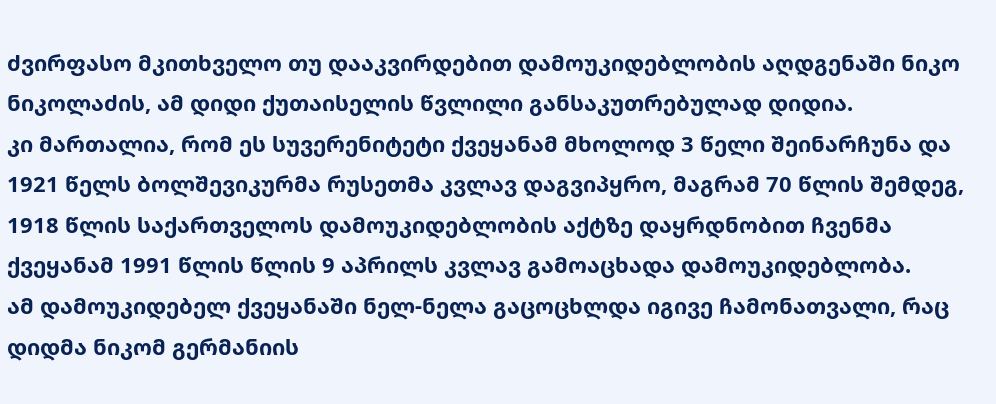ძვირფასო მკითხველო თუ დააკვირდებით დამოუკიდებლობის აღდგენაში ნიკო ნიკოლაძის, ამ დიდი ქუთაისელის წვლილი განსაკუთრებულად დიდია.
კი მართალია, რომ ეს სუვერენიტეტი ქვეყანამ მხოლოდ 3 წელი შეინარჩუნა და 1921 წელს ბოლშევიკურმა რუსეთმა კვლავ დაგვიპყრო, მაგრამ 70 წლის შემდეგ, 1918 წლის საქართველოს დამოუკიდებლობის აქტზე დაყრდნობით ჩვენმა ქვეყანამ 1991 წლის წლის 9 აპრილს კვლავ გამოაცხადა დამოუკიდებლობა.
ამ დამოუკიდებელ ქვეყანაში ნელ-ნელა გაცოცხლდა იგივე ჩამონათვალი, რაც დიდმა ნიკომ გერმანიის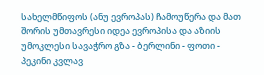სახელმწიფოს (ანუ ევროპას) ჩამოუწერა და მათ შორის უმთავრესი იდეა ევროპისა და აზიის უმოკლესი სავაჭრო გზა - ბერლინი - ფოთი - პეკინი კვლავ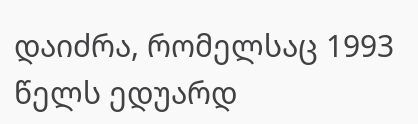დაიძრა, რომელსაც 1993 წელს ედუარდ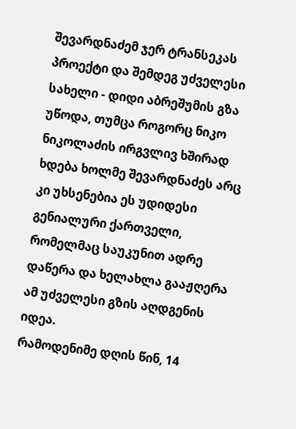შევარდნაძემ ჯერ ტრანსეკას პროექტი და შემდეგ უძველესი სახელი - დიდი აბრეშუმის გზა უწოდა, თუმცა როგორც ნიკო ნიკოლაძის ირგვლივ ხშირად ხდება ხოლმე შევარდნაძეს არც კი უხსენებია ეს უდიდესი გენიალური ქართველი, რომელმაც საუკუნით ადრე დაწერა და ხელახლა გააჟღერა ამ უძველესი გზის აღდგენის იდეა.
რამოდენიმე დღის წინ, 14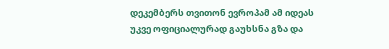დეკემბერს თვითონ ევროპამ ამ იდეას უკვე ოფიციალურად გაუხსნა გზა და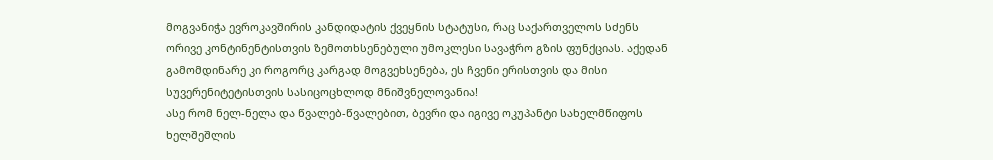მოგვანიჭა ევროკავშირის კანდიდატის ქვეყნის სტატუსი, რაც საქართველოს სძენს ორივე კონტინენტისთვის ზემოთხსენებული უმოკლესი სავაჭრო გზის ფუნქციას. აქედან გამომდინარე კი როგორც კარგად მოგვეხსენება, ეს ჩვენი ერისთვის და მისი სუვერენიტეტისთვის სასიცოცხლოდ მნიშვნელოვანია!
ასე რომ ნელ-ნელა და წვალებ-წვალებით, ბევრი და იგივე ოკუპანტი სახელმწიფოს ხელშეშლის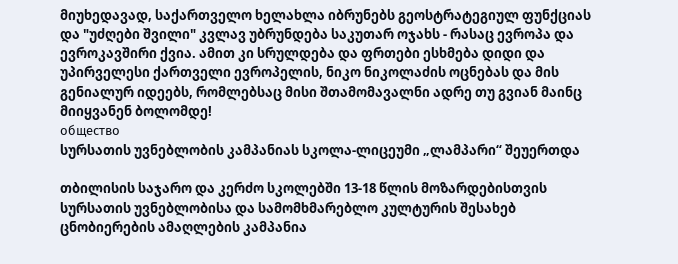მიუხედავად, საქართველო ხელახლა იბრუნებს გეოსტრატეგიულ ფუნქციას და "უძღები შვილი" კვლავ უბრუნდება საკუთარ ოჯახს - რასაც ევროპა და ევროკავშირი ქვია. ამით კი სრულდება და ფრთები ესხმება დიდი და უპირველესი ქართველი ევროპელის, ნიკო ნიკოლაძის ოცნებას და მის გენიალურ იდეებს, რომლებსაც მისი შთამომავალნი ადრე თუ გვიან მაინც მიიყვანენ ბოლომდე!
общество
სურსათის უვნებლობის კამპანიას სკოლა-ლიცეუმი „ლამპარი“ შეუერთდა

თბილისის საჯარო და კერძო სკოლებში 13-18 წლის მოზარდებისთვის სურსათის უვნებლობისა და სამომხმარებლო კულტურის შესახებ ცნობიერების ამაღლების კამპანია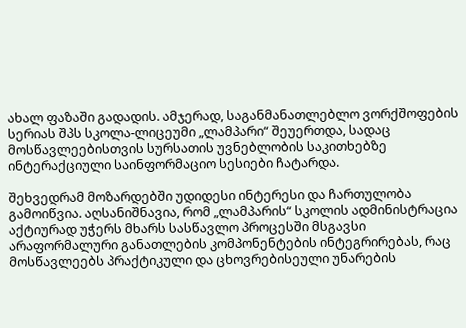ახალ ფაზაში გადადის. ამჯერად, საგანმანათლებლო ვორქშოფების სერიას შპს სკოლა-ლიცეუმი „ლამპარი“ შეუერთდა, სადაც მოსწავლეებისთვის სურსათის უვნებლობის საკითხებზე ინტერაქციული საინფორმაციო სესიები ჩატარდა.

შეხვედრამ მოზარდებში უდიდესი ინტერესი და ჩართულობა გამოიწვია. აღსანიშნავია, რომ „ლამპარის“ სკოლის ადმინისტრაცია აქტიურად უჭერს მხარს სასწავლო პროცესში მსგავსი არაფორმალური განათლების კომპონენტების ინტეგრირებას, რაც მოსწავლეებს პრაქტიკული და ცხოვრებისეული უნარების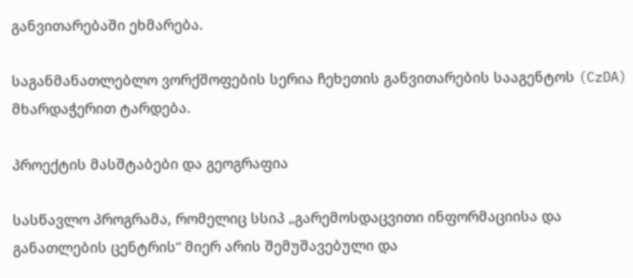განვითარებაში ეხმარება.

საგანმანათლებლო ვორქშოფების სერია ჩეხეთის განვითარების სააგენტოს (CzDA) მხარდაჭერით ტარდება.

პროექტის მასშტაბები და გეოგრაფია

სასწავლო პროგრამა, რომელიც სსიპ „გარემოსდაცვითი ინფორმაციისა და განათლების ცენტრის“ მიერ არის შემუშავებული და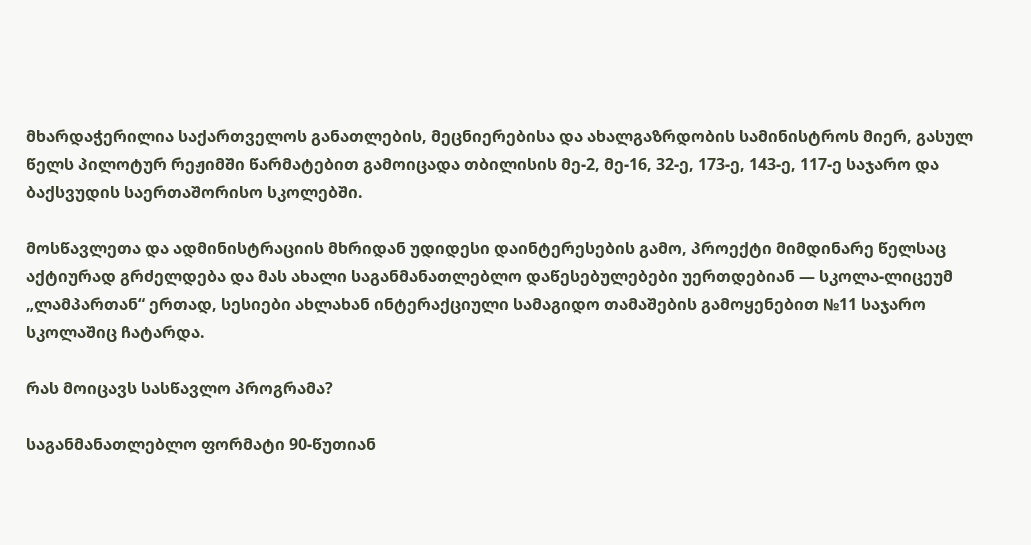მხარდაჭერილია საქართველოს განათლების, მეცნიერებისა და ახალგაზრდობის სამინისტროს მიერ, გასულ წელს პილოტურ რეჟიმში წარმატებით გამოიცადა თბილისის მე-2, მე-16, 32-ე, 173-ე, 143-ე, 117-ე საჯარო და ბაქსვუდის საერთაშორისო სკოლებში.

მოსწავლეთა და ადმინისტრაციის მხრიდან უდიდესი დაინტერესების გამო, პროექტი მიმდინარე წელსაც აქტიურად გრძელდება და მას ახალი საგანმანათლებლო დაწესებულებები უერთდებიან — სკოლა-ლიცეუმ „ლამპართან“ ერთად, სესიები ახლახან ინტერაქციული სამაგიდო თამაშების გამოყენებით №11 საჯარო სკოლაშიც ჩატარდა.

რას მოიცავს სასწავლო პროგრამა?

საგანმანათლებლო ფორმატი 90-წუთიან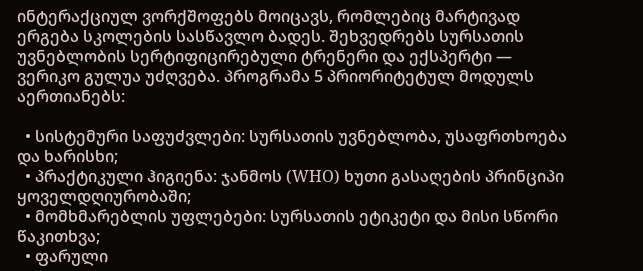ინტერაქციულ ვორქშოფებს მოიცავს, რომლებიც მარტივად ერგება სკოლების სასწავლო ბადეს. შეხვედრებს სურსათის უვნებლობის სერტიფიცირებული ტრენერი და ექსპერტი — ვერიკო გულუა უძღვება. პროგრამა 5 პრიორიტეტულ მოდულს აერთიანებს:

  • სისტემური საფუძვლები: სურსათის უვნებლობა, უსაფრთხოება და ხარისხი;
  • პრაქტიკული ჰიგიენა: ჯანმოს (WHO) ხუთი გასაღების პრინციპი ყოველდღიურობაში;
  • მომხმარებლის უფლებები: სურსათის ეტიკეტი და მისი სწორი წაკითხვა;
  • ფარული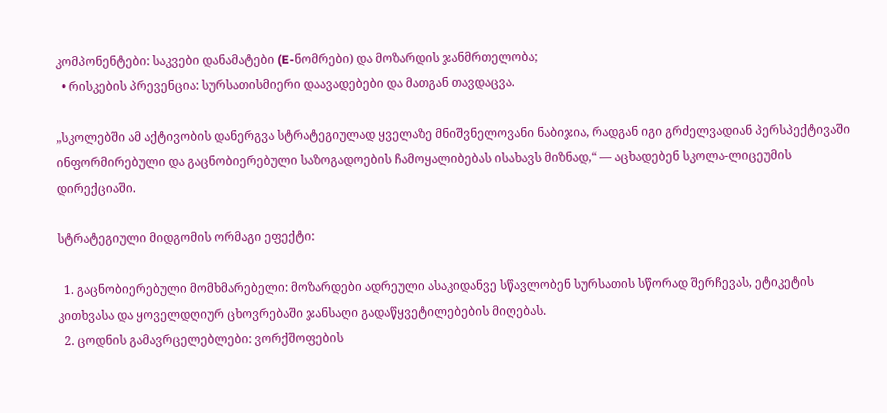კომპონენტები: საკვები დანამატები (E-ნომრები) და მოზარდის ჯანმრთელობა;
  • რისკების პრევენცია: სურსათისმიერი დაავადებები და მათგან თავდაცვა.

„სკოლებში ამ აქტივობის დანერგვა სტრატეგიულად ყველაზე მნიშვნელოვანი ნაბიჯია, რადგან იგი გრძელვადიან პერსპექტივაში ინფორმირებული და გაცნობიერებული საზოგადოების ჩამოყალიბებას ისახავს მიზნად,“ — აცხადებენ სკოლა-ლიცეუმის დირექციაში.

სტრატეგიული მიდგომის ორმაგი ეფექტი:

  1. გაცნობიერებული მომხმარებელი: მოზარდები ადრეული ასაკიდანვე სწავლობენ სურსათის სწორად შერჩევას, ეტიკეტის კითხვასა და ყოველდღიურ ცხოვრებაში ჯანსაღი გადაწყვეტილებების მიღებას.
  2. ცოდნის გამავრცელებლები: ვორქშოფების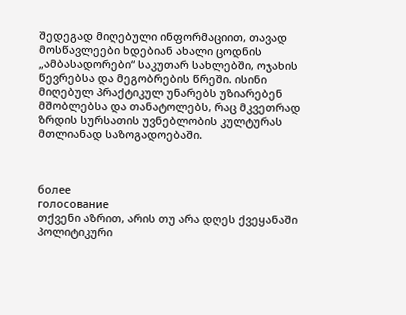შედეგად მიღებული ინფორმაციით, თავად მოსწავლეები ხდებიან ახალი ცოდნის „ამბასადორები“ საკუთარ სახლებში, ოჯახის წევრებსა და მეგობრების წრეში. ისინი მიღებულ პრაქტიკულ უნარებს უზიარებენ მშობლებსა და თანატოლებს, რაც მკვეთრად ზრდის სურსათის უვნებლობის კულტურას მთლიანად საზოგადოებაში.



более
голосование
თქვენი აზრით, არის თუ არა დღეს ქვეყანაში პოლიტიკური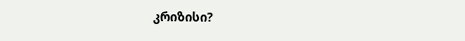კრიზისი?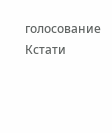голосование
Кстати